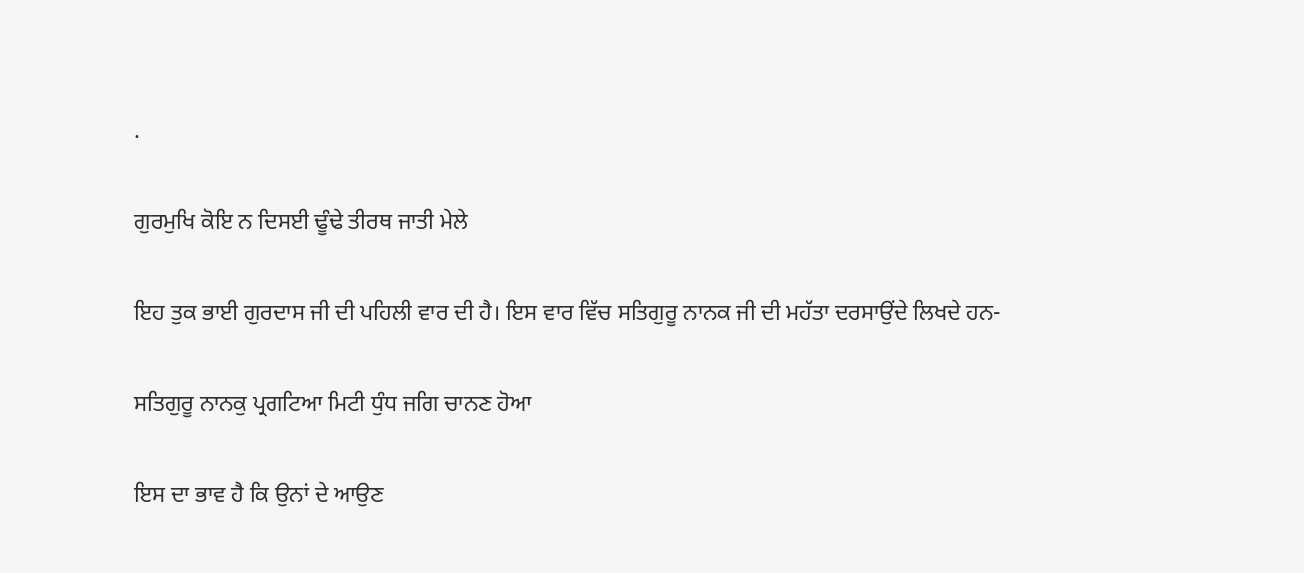.

ਗੁਰਮੁਖਿ ਕੋਇ ਨ ਦਿਸਈ ਢੂੰਢੇ ਤੀਰਥ ਜਾਤੀ ਮੇਲੇ

ਇਹ ਤੁਕ ਭਾਈ ਗੁਰਦਾਸ ਜੀ ਦੀ ਪਹਿਲੀ ਵਾਰ ਦੀ ਹੈ। ਇਸ ਵਾਰ ਵਿੱਚ ਸਤਿਗੁਰੂ ਨਾਨਕ ਜੀ ਦੀ ਮਹੱਤਾ ਦਰਸਾਉਂਦੇ ਲਿਖਦੇ ਹਨ-

ਸਤਿਗੁਰੂ ਨਾਨਕੁ ਪ੍ਰਗਟਿਆ ਮਿਟੀ ਧੁੰਧ ਜਗਿ ਚਾਨਣ ਹੋਆ

ਇਸ ਦਾ ਭਾਵ ਹੈ ਕਿ ਉਨਾਂ ਦੇ ਆਉਣ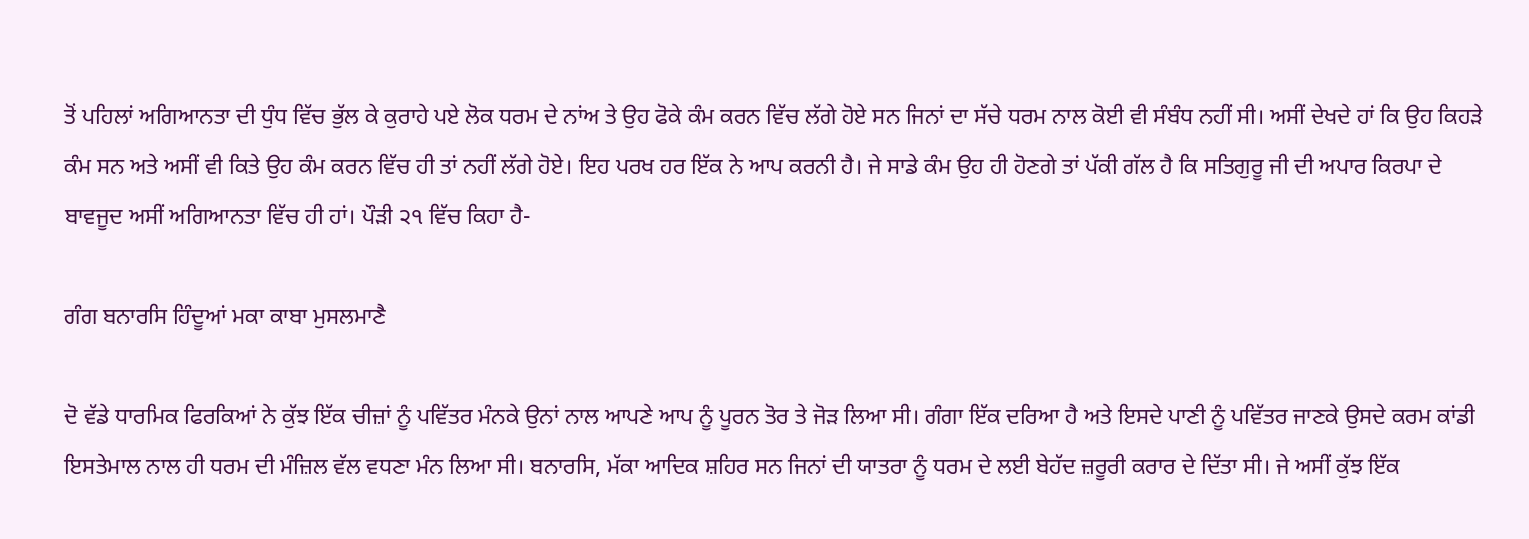ਤੋਂ ਪਹਿਲਾਂ ਅਗਿਆਨਤਾ ਦੀ ਧੁੰਧ ਵਿੱਚ ਭੁੱਲ ਕੇ ਕੁਰਾਹੇ ਪਏ ਲੋਕ ਧਰਮ ਦੇ ਨਾਂਅ ਤੇ ਉਹ ਫੋਕੇ ਕੰਮ ਕਰਨ ਵਿੱਚ ਲੱਗੇ ਹੋਏ ਸਨ ਜਿਨਾਂ ਦਾ ਸੱਚੇ ਧਰਮ ਨਾਲ ਕੋਈ ਵੀ ਸੰਬੰਧ ਨਹੀਂ ਸੀ। ਅਸੀਂ ਦੇਖਦੇ ਹਾਂ ਕਿ ਉਹ ਕਿਹੜੇ ਕੰਮ ਸਨ ਅਤੇ ਅਸੀਂ ਵੀ ਕਿਤੇ ਉਹ ਕੰਮ ਕਰਨ ਵਿੱਚ ਹੀ ਤਾਂ ਨਹੀਂ ਲੱਗੇ ਹੋਏ। ਇਹ ਪਰਖ ਹਰ ਇੱਕ ਨੇ ਆਪ ਕਰਨੀ ਹੈ। ਜੇ ਸਾਡੇ ਕੰਮ ਉਹ ਹੀ ਹੋਣਗੇ ਤਾਂ ਪੱਕੀ ਗੱਲ ਹੈ ਕਿ ਸਤਿਗੁਰੂ ਜੀ ਦੀ ਅਪਾਰ ਕਿਰਪਾ ਦੇ ਬਾਵਜੂਦ ਅਸੀਂ ਅਗਿਆਨਤਾ ਵਿੱਚ ਹੀ ਹਾਂ। ਪੌੜੀ ੨੧ ਵਿੱਚ ਕਿਹਾ ਹੈ-

ਗੰਗ ਬਨਾਰਸਿ ਹਿੰਦੂਆਂ ਮਕਾ ਕਾਬਾ ਮੁਸਲਮਾਣੈ

ਦੋ ਵੱਡੇ ਧਾਰਮਿਕ ਫਿਰਕਿਆਂ ਨੇ ਕੁੱਝ ਇੱਕ ਚੀਜ਼ਾਂ ਨੂੰ ਪਵਿੱਤਰ ਮੰਨਕੇ ਉਨਾਂ ਨਾਲ ਆਪਣੇ ਆਪ ਨੂੰ ਪੂਰਨ ਤੋਰ ਤੇ ਜੋੜ ਲਿਆ ਸੀ। ਗੰਗਾ ਇੱਕ ਦਰਿਆ ਹੈ ਅਤੇ ਇਸਦੇ ਪਾਣੀ ਨੂੰ ਪਵਿੱਤਰ ਜਾਣਕੇ ਉਸਦੇ ਕਰਮ ਕਾਂਡੀ ਇਸਤੇਮਾਲ ਨਾਲ ਹੀ ਧਰਮ ਦੀ ਮੰਜ਼ਿਲ ਵੱਲ ਵਧਣਾ ਮੰਨ ਲਿਆ ਸੀ। ਬਨਾਰਸਿ, ਮੱਕਾ ਆਦਿਕ ਸ਼ਹਿਰ ਸਨ ਜਿਨਾਂ ਦੀ ਯਾਤਰਾ ਨੂੰ ਧਰਮ ਦੇ ਲਈ ਬੇਹੱਦ ਜ਼ਰੂਰੀ ਕਰਾਰ ਦੇ ਦਿੱਤਾ ਸੀ। ਜੇ ਅਸੀਂ ਕੁੱਝ ਇੱਕ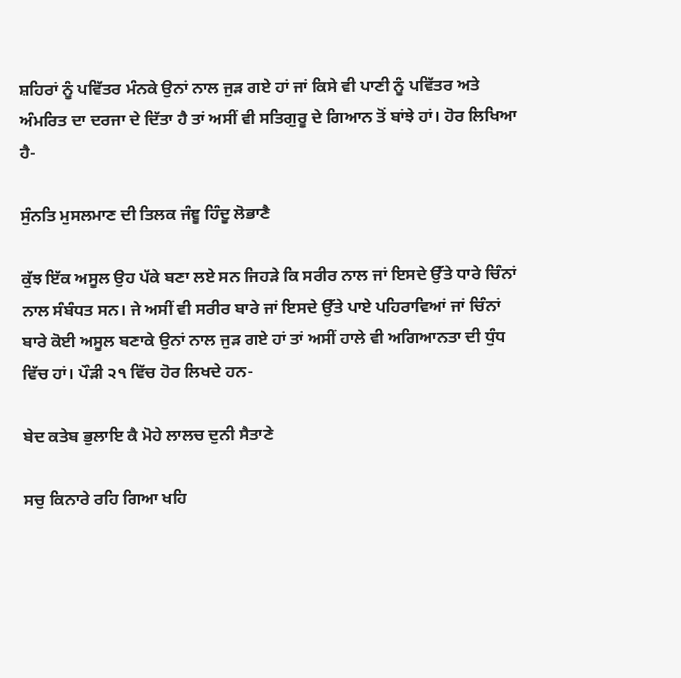ਸ਼ਹਿਰਾਂ ਨੂੰ ਪਵਿੱਤਰ ਮੰਨਕੇ ਉਨਾਂ ਨਾਲ ਜੁੜ ਗਏ ਹਾਂ ਜਾਂ ਕਿਸੇ ਵੀ ਪਾਣੀ ਨੂੰ ਪਵਿੱਤਰ ਅਤੇ ਅੰਮਰਿਤ ਦਾ ਦਰਜਾ ਦੇ ਦਿੱਤਾ ਹੈ ਤਾਂ ਅਸੀਂ ਵੀ ਸਤਿਗੁਰੂ ਦੇ ਗਿਆਨ ਤੋਂ ਬਾਂਝੇ ਹਾਂ। ਹੋਰ ਲਿਖਿਆ ਹੈ-

ਸੁੰਨਤਿ ਮੁਸਲਮਾਣ ਦੀ ਤਿਲਕ ਜੰਞੂ ਹਿੰਦੂ ਲੋਭਾਣੈ

ਕੁੱਝ ਇੱਕ ਅਸੂਲ ਉਹ ਪੱਕੇ ਬਣਾ ਲਏ ਸਨ ਜਿਹੜੇ ਕਿ ਸਰੀਰ ਨਾਲ ਜਾਂ ਇਸਦੇ ਉੱਤੇ ਧਾਰੇ ਚਿੰਨਾਂ ਨਾਲ ਸੰਬੰਧਤ ਸਨ। ਜੇ ਅਸੀਂ ਵੀ ਸਰੀਰ ਬਾਰੇ ਜਾਂ ਇਸਦੇ ਉੱਤੇ ਪਾਏ ਪਹਿਰਾਵਿਆਂ ਜਾਂ ਚਿੰਨਾਂ ਬਾਰੇ ਕੋਈ ਅਸੂਲ ਬਣਾਕੇ ਉਨਾਂ ਨਾਲ ਜੁੜ ਗਏ ਹਾਂ ਤਾਂ ਅਸੀਂ ਹਾਲੇ ਵੀ ਅਗਿਆਨਤਾ ਦੀ ਧੁੰਧ ਵਿੱਚ ਹਾਂ। ਪੌੜੀ ੨੧ ਵਿੱਚ ਹੋਰ ਲਿਖਦੇ ਹਨ-

ਬੇਦ ਕਤੇਬ ਭੁਲਾਇ ਕੈ ਮੋਹੇ ਲਾਲਚ ਦੁਨੀ ਸੈਤਾਣੇ

ਸਚੁ ਕਿਨਾਰੇ ਰਹਿ ਗਿਆ ਖਹਿ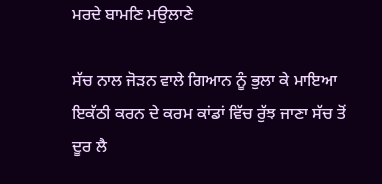ਮਰਦੇ ਬਾਮਣਿ ਮਉਲਾਣੇ

ਸੱਚ ਨਾਲ ਜੋੜਨ ਵਾਲੇ ਗਿਆਨ ਨੂੰ ਭੁਲਾ ਕੇ ਮਾਇਆ ਇਕੱਠੀ ਕਰਨ ਦੇ ਕਰਮ ਕਾਂਡਾਂ ਵਿੱਚ ਰੁੱਝ ਜਾਣਾ ਸੱਚ ਤੋਂ ਦੂਰ ਲੈ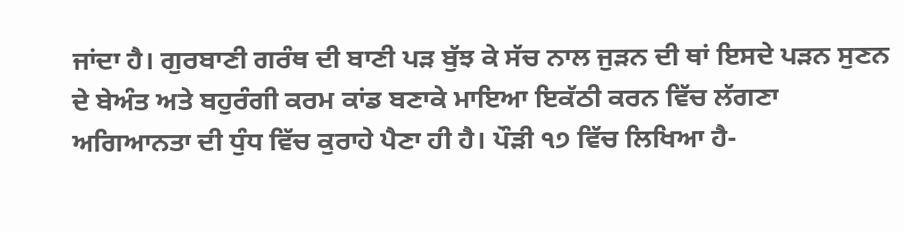ਜਾਂਦਾ ਹੈ। ਗੁਰਬਾਣੀ ਗਰੰਥ ਦੀ ਬਾਣੀ ਪੜ ਬੁੱਝ ਕੇ ਸੱਚ ਨਾਲ ਜੁੜਨ ਦੀ ਥਾਂ ਇਸਦੇ ਪੜਨ ਸੁਣਨ ਦੇ ਬੇਅੰਤ ਅਤੇ ਬਹੁਰੰਗੀ ਕਰਮ ਕਾਂਡ ਬਣਾਕੇ ਮਾਇਆ ਇਕੱਠੀ ਕਰਨ ਵਿੱਚ ਲੱਗਣਾ ਅਗਿਆਨਤਾ ਦੀ ਧੁੰਧ ਵਿੱਚ ਕੁਰਾਹੇ ਪੈਣਾ ਹੀ ਹੈ। ਪੌੜੀ ੧੭ ਵਿੱਚ ਲਿਖਿਆ ਹੈ-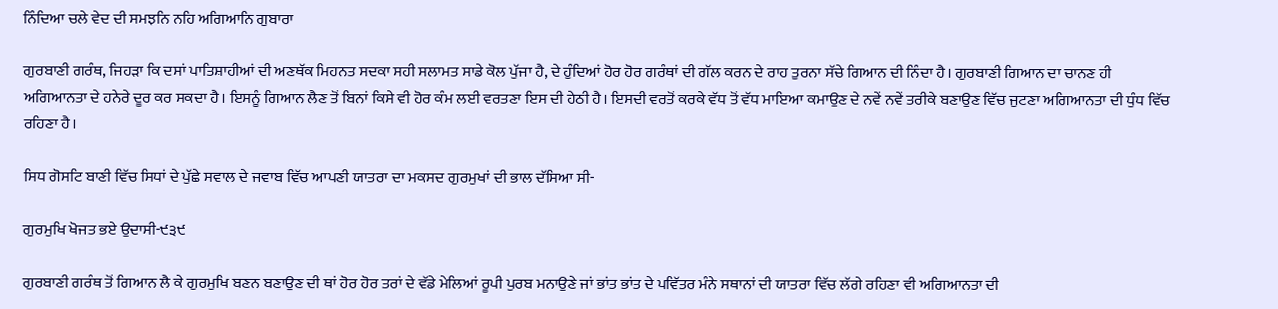ਨਿੰਦਿਆ ਚਲੇ ਵੇਦ ਦੀ ਸਮਝਨਿ ਨਹਿ ਅਗਿਆਨਿ ਗੁਬਾਰਾ

ਗੁਰਬਾਣੀ ਗਰੰਥ, ਜਿਹੜਾ ਕਿ ਦਸਾਂ ਪਾਤਿਸ਼ਾਹੀਆਂ ਦੀ ਅਣਥੱਕ ਮਿਹਨਤ ਸਦਕਾ ਸਹੀ ਸਲਾਮਤ ਸਾਡੇ ਕੋਲ ਪੁੱਜਾ ਹੈ, ਦੇ ਹੁੰਦਿਆਂ ਹੋਰ ਹੋਰ ਗਰੰਥਾਂ ਦੀ ਗੱਲ ਕਰਨ ਦੇ ਰਾਹ ਤੁਰਨਾ ਸੱਚੇ ਗਿਆਨ ਦੀ ਨਿੰਦਾ ਹੈ। ਗੁਰਬਾਣੀ ਗਿਆਨ ਦਾ ਚਾਨਣ ਹੀ ਅਗਿਆਨਤਾ ਦੇ ਹਨੇਰੇ ਦੂਰ ਕਰ ਸਕਦਾ ਹੈ। ਇਸਨੂੰ ਗਿਆਨ ਲੈਣ ਤੋਂ ਬਿਨਾਂ ਕਿਸੇ ਵੀ ਹੋਰ ਕੰਮ ਲਈ ਵਰਤਣਾ ਇਸ ਦੀ ਹੇਠੀ ਹੈ। ਇਸਦੀ ਵਰਤੋਂ ਕਰਕੇ ਵੱਧ ਤੋਂ ਵੱਧ ਮਾਇਆ ਕਮਾਉਣ ਦੇ ਨਵੇਂ ਨਵੇਂ ਤਰੀਕੇ ਬਣਾਉਣ ਵਿੱਚ ਜੁਟਣਾ ਅਗਿਆਨਤਾ ਦੀ ਧੁੰਧ ਵਿੱਚ ਰਹਿਣਾ ਹੈ।

ਸਿਧ ਗੋਸਟਿ ਬਾਣੀ ਵਿੱਚ ਸਿਧਾਂ ਦੇ ਪੁੱਛੇ ਸਵਾਲ ਦੇ ਜਵਾਬ ਵਿੱਚ ਆਪਣੀ ਯਾਤਰਾ ਦਾ ਮਕਸਦ ਗੁਰਮੁਖਾਂ ਦੀ ਭਾਲ ਦੱਸਿਆ ਸੀ-

ਗੁਰਮੁਖਿ ਖੋਜਤ ਭਏ ਉਦਾਸੀ-੯੩੯

ਗੁਰਬਾਣੀ ਗਰੰਥ ਤੋਂ ਗਿਆਨ ਲੈ ਕੇ ਗੁਰਮੁਖਿ ਬਣਨ ਬਣਾਉਣ ਦੀ ਥਾਂ ਹੋਰ ਹੋਰ ਤਰਾਂ ਦੇ ਵੱਡੇ ਮੇਲਿਆਂ ਰੂਪੀ ਪੁਰਬ ਮਨਾਉਣੇ ਜਾਂ ਭਾਂਤ ਭਾਂਤ ਦੇ ਪਵਿੱਤਰ ਮੰਨੇ ਸਥਾਨਾਂ ਦੀ ਯਾਤਰਾ ਵਿੱਚ ਲੱਗੇ ਰਹਿਣਾ ਵੀ ਅਗਿਆਨਤਾ ਦੀ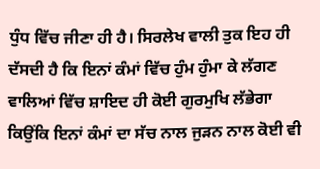ਧੁੰਧ ਵਿੱਚ ਜੀਣਾ ਹੀ ਹੈ। ਸਿਰਲੇਖ ਵਾਲੀ ਤੁਕ ਇਹ ਹੀ ਦੱਸਦੀ ਹੈ ਕਿ ਇਨਾਂ ਕੰਮਾਂ ਵਿੱਚ ਹੁੰਮ ਹੁੰਮਾ ਕੇ ਲੱਗਣ ਵਾਲਿਆਂ ਵਿੱਚ ਸ਼ਾਇਦ ਹੀ ਕੋਈ ਗੁਰਮੁਖਿ ਲੱਭੇਗਾ ਕਿਉਂਕਿ ਇਨਾਂ ਕੰਮਾਂ ਦਾ ਸੱਚ ਨਾਲ ਜੁੜਨ ਨਾਲ ਕੋਈ ਵੀ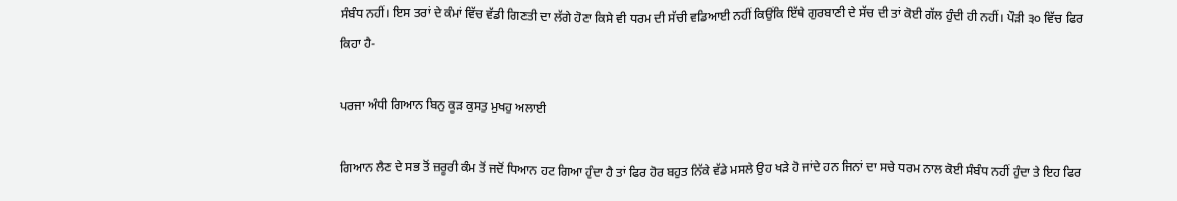ਸੰਬੰਧ ਨਹੀਂ। ਇਸ ਤਰਾਂ ਦੇ ਕੰਮਾਂ ਵਿੱਚ ਵੱਡੀ ਗਿਣਤੀ ਦਾ ਲੱਗੇ ਹੋਣਾ ਕਿਸੇ ਵੀ ਧਰਮ ਦੀ ਸੱਚੀ ਵਡਿਆਈ ਨਹੀਂ ਕਿਉਂਕਿ ਇੱਥੇ ਗੁਰਬਾਣੀ ਦੇ ਸੱਚ ਦੀ ਤਾਂ ਕੋਈ ਗੱਲ ਹੁੰਦੀ ਹੀ ਨਹੀਂ। ਪੌੜੀ ੩੦ ਵਿੱਚ ਫਿਰ ਕਿਹਾ ਹੈ-

ਪਰਜਾ ਅੰਧੀ ਗਿਆਨ ਬਿਨੁ ਕੂੜ ਕੁਸਤੁ ਮੁਖਹੁ ਅਲਾਈ

ਗਿਆਨ ਲੈਣ ਦੇ ਸਭ ਤੋਂ ਜ਼ਰੂਰੀ ਕੰਮ ਤੋਂ ਜਦੋਂ ਧਿਆਨ ਹਟ ਗਿਆ ਹੁੰਦਾ ਹੈ ਤਾਂ ਫਿਰ ਹੋਰ ਬਹੁਤ ਨਿੱਕੇ ਵੱਡੇ ਮਸਲੇ ਉਹ ਖੜੇ ਹੋ ਜਾਂਦੇ ਹਨ ਜਿਨਾਂ ਦਾ ਸਚੇ ਧਰਮ ਨਾਲ ਕੋਈ ਸੰਬੰਧ ਨਹੀਂ ਹੁੰਦਾ ਤੇ ਇਹ ਫਿਰ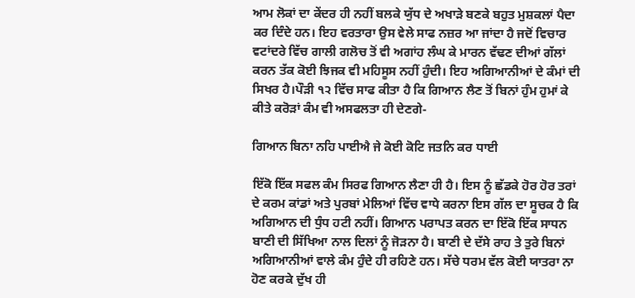ਆਮ ਲੋਕਾਂ ਦਾ ਕੇਂਦਰ ਹੀ ਨਹੀਂ ਬਲਕੇ ਯੁੱਧ ਦੇ ਅਖਾੜੇ ਬਣਕੇ ਬਹੁਤ ਮੁਸ਼ਕਲਾਂ ਪੈਦਾ ਕਰ ਦਿੰਦੇ ਹਨ। ਇਹ ਵਰਤਾਰਾ ਉਸ ਵੇਲੇ ਸਾਫ ਨਜ਼ਰ ਆ ਜਾਂਦਾ ਹੈ ਜਦੋਂ ਵਿਚਾਰ ਵਟਾਂਦਰੇ ਵਿੱਚ ਗਾਲੀ ਗਲੋਚ ਤੋਂ ਵੀ ਅਗਾਂਹ ਲੰਘ ਕੇ ਮਾਰਨ ਵੱਢਣ ਦੀਆਂ ਗੱਲਾਂ ਕਰਨ ਤੱਕ ਕੋਈ ਝਿਜਕ ਵੀ ਮਹਿਸੂਸ ਨਹੀਂ ਹੁੰਦੀ। ਇਹ ਅਗਿਆਨੀਆਂ ਦੇ ਕੰਮਾਂ ਦੀ ਸਿਖਰ ਹੈ।ਪੌੜੀ ੧੨ ਵਿੱਚ ਸਾਫ ਕੀਤਾ ਹੈ ਕਿ ਗਿਆਨ ਲੈਣ ਤੋਂ ਬਿਨਾਂ ਹੁੰਮ ਹੁਮਾਂ ਕੇ ਕੀਤੇ ਕਰੋੜਾਂ ਕੰਮ ਵੀ ਅਸਫਲਤਾ ਹੀ ਦੇਣਗੇ-

ਗਿਆਨ ਬਿਨਾ ਨਹਿ ਪਾਈਐ ਜੇ ਕੋਈ ਕੋਟਿ ਜਤਨਿ ਕਰ ਧਾਈ

ਇੱਕੋ ਇੱਕ ਸਫਲ ਕੰਮ ਸਿਰਫ ਗਿਆਨ ਲੈਣਾ ਹੀ ਹੈ। ਇਸ ਨੂੰ ਛੱਡਕੇ ਹੋਰ ਹੋਰ ਤਰਾਂ ਦੇ ਕਰਮ ਕਾਂਡਾਂ ਅਤੇ ਪੁਰਬਾਂ ਮੇਲਿਆਂ ਵਿੱਚ ਵਾਧੇ ਕਰਨਾ ਇਸ ਗੱਲ ਦਾ ਸੂਚਕ ਹੈ ਕਿ ਅਗਿਆਨ ਦੀ ਧੁੰਧ ਹਟੀ ਨਹੀਂ। ਗਿਆਨ ਪਰਾਪਤ ਕਰਨ ਦਾ ਇੱਕੋ ਇੱਕ ਸਾਧਨ ਬਾਣੀ ਦੀ ਸਿੱਖਿਆ ਨਾਲ ਦਿਲਾਂ ਨੂੰ ਜੋੜਨਾ ਹੈ। ਬਾਣੀ ਦੇ ਦੱਸੇ ਰਾਹ ਤੇ ਤੁਰੇ ਬਿਨਾਂ ਅਗਿਆਨੀਆਂ ਵਾਲੇ ਕੰਮ ਹੁੰਦੇ ਹੀ ਰਹਿਣੇ ਹਨ। ਸੱਚੇ ਧਰਮ ਵੱਲ ਕੋਈ ਯਾਤਰਾ ਨਾ ਹੋਣ ਕਰਕੇ ਦੁੱਖ ਹੀ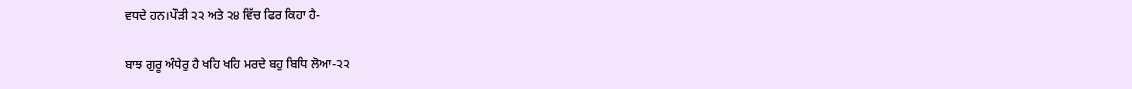ਵਧਦੇ ਹਨ।ਪੌੜੀ ੨੨ ਅਤੇ ੨੪ ਵਿੱਚ ਫਿਰ ਕਿਹਾ ਹੈ-

ਬਾਝ ਗੁਰੂ ਅੰਧੇਰੁ ਹੈ ਖਹਿ ਖਹਿ ਮਰਦੇ ਬਹੁ ਬਿਧਿ ਲੋਆ-੨੨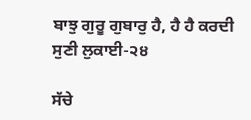ਬਾਝੁ ਗੁਰੂ ਗੁਬਾਰੁ ਹੈ, ਹੈ ਹੈ ਕਰਦੀ ਸੁਣੀ ਲੁਕਾਈ-੨੪

ਸੱਚੇ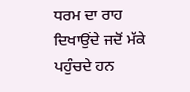ਧਰਮ ਦਾ ਰਾਹ ਦਿਖਾਉਂਦੇ ਜਦੋਂ ਮੱਕੇ ਪਹੁੰਚਦੇ ਹਨ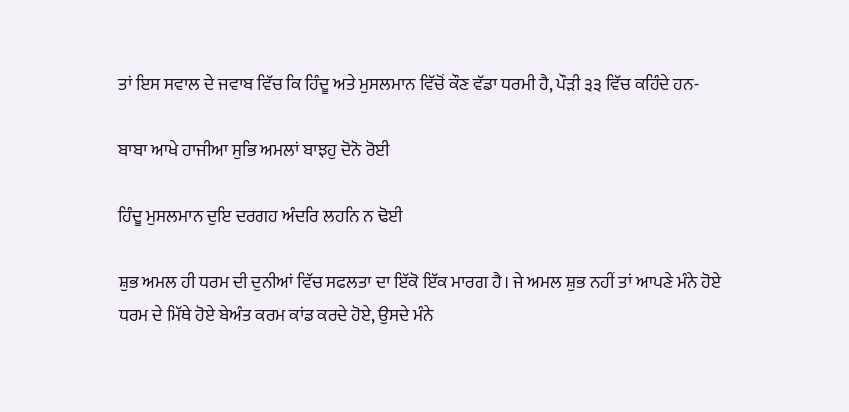ਤਾਂ ਇਸ ਸਵਾਲ ਦੇ ਜਵਾਬ ਵਿੱਚ ਕਿ ਹਿੰਦੂ ਅਤੇ ਮੁਸਲਮਾਨ ਵਿੱਚੋਂ ਕੌਣ ਵੱਡਾ ਧਰਮੀ ਹੈ, ਪੌੜੀ ੩੩ ਵਿੱਚ ਕਹਿੰਦੇ ਹਨ-

ਬਾਬਾ ਆਖੇ ਹਾਜੀਆ ਸੁਭਿ ਅਮਲਾਂ ਬਾਝਹੁ ਦੋਨੋ ਰੋਈ

ਹਿੰਦੂ ਮੁਸਲਮਾਨ ਦੁਇ ਦਰਗਹ ਅੰਦਰਿ ਲਹਨਿ ਨ ਢੋਈ

ਸ਼ੁਭ ਅਮਲ ਹੀ ਧਰਮ ਦੀ ਦੁਨੀਆਂ ਵਿੱਚ ਸਫਲਤਾ ਦਾ ਇੱਕੋ ਇੱਕ ਮਾਰਗ ਹੈ। ਜੇ ਅਮਲ ਸ਼ੁਭ ਨਹੀਂ ਤਾਂ ਆਪਣੇ ਮੰਨੇ ਹੋਏ ਧਰਮ ਦੇ ਮਿੱਥੇ ਹੋਏ ਬੇਅੰਤ ਕਰਮ ਕਾਂਡ ਕਰਦੇ ਹੋਏ, ਉਸਦੇ ਮੰਨੇ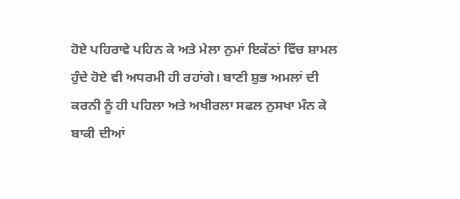ਹੋਏ ਪਹਿਰਾਵੇ ਪਹਿਨ ਕੇ ਅਤੇ ਮੇਲਾ ਨੁਮਾਂ ਇਕੱਠਾਂ ਵਿੱਚ ਸ਼ਾਮਲ ਹੁੰਦੇ ਹੋਏ ਵੀ ਅਧਰਮੀ ਹੀ ਰਹਾਂਗੇ। ਬਾਣੀ ਸ਼ੁਭ ਅਮਲਾਂ ਦੀ ਕਰਨੀ ਨੂੰ ਹੀ ਪਹਿਲਾ ਅਤੇ ਅਖੀਰਲਾ ਸਫਲ ਨੁਸਖਾ ਮੰਨ ਕੇ ਬਾਕੀ ਦੀਆਂ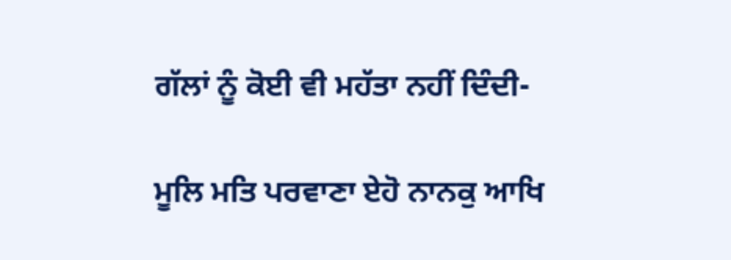ਗੱਲਾਂ ਨੂੰ ਕੋਈ ਵੀ ਮਹੱਤਾ ਨਹੀਂ ਦਿੰਦੀ-

ਮੂਲਿ ਮਤਿ ਪਰਵਾਣਾ ਏਹੋ ਨਾਨਕੁ ਆਖਿ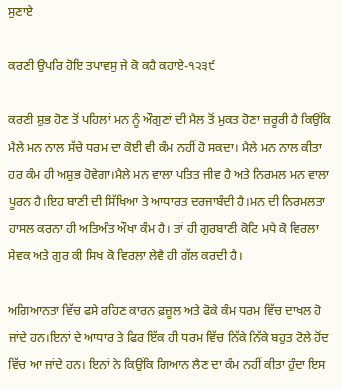ਸੁਣਾਏ

ਕਰਣੀ ਉਪਰਿ ਹੋਇ ਤਪਾਵਸੁ ਜੇ ਕੋ ਕਹੈ ਕਹਾਏ-੧੨੩੯

ਕਰਣੀ ਸ਼ੁਭ ਹੋਣ ਤੋਂ ਪਹਿਲਾਂ ਮਨ ਨੂੰ ਔਗੁਣਾਂ ਦੀ ਮੈਲ ਤੋਂ ਮੁਕਤ ਹੋਣਾ ਜ਼ਰੂਰੀ ਹੈ ਕਿਉਂਕਿ ਮੈਲੇ ਮਨ ਨਾਲ ਸੱਚੇ ਧਰਮ ਦਾ ਕੋਈ ਵੀ ਕੰਮ ਨਹੀਂ ਹੋ ਸਕਦਾ। ਮੈਲੇ ਮਨ ਨਾਲ ਕੀਤਾ ਹਰ ਕੰਮ ਹੀ ਅਸ਼ੁਭ ਹੋਵੇਗਾ।ਮੈਲੇ ਮਨ ਵਾਲਾ ਪਤਿਤ ਜੀਵ ਹੈ ਅਤੇ ਨਿਰਮਲ ਮਨ ਵਾਲਾ ਪੂਰਨ ਹੈ।ਇਹ ਬਾਣੀ ਦੀ ਸਿੱਖਿਆ ਤੇ ਆਧਾਰਤ ਦਰਜਾਬੰਦੀ ਹੈ।ਮਨ ਦੀ ਨਿਰਮਲਤਾ ਹਾਸਲ ਕਰਨਾ ਹੀ ਅਤਿਅੰਤ ਔਖਾ ਕੰਮ ਹੈ। ਤਾਂ ਹੀ ਗੁਰਬਾਣੀ ਕੋਟਿ ਮਧੇ ਕੋ ਵਿਰਲਾ ਸੇਵਕ ਅਤੇ ਗੁਰ ਕੀ ਸਿਖ ਕੋ ਵਿਰਲਾ ਲੇਵੈ ਹੀ ਗੱਲ ਕਰਦੀ ਹੈ।

ਅਗਿਆਨਤਾ ਵਿੱਚ ਫਸੇ ਰਹਿਣ ਕਾਰਨ ਫ਼ਜ਼ੂਲ ਅਤੇ ਫੋਕੇ ਕੰਮ ਧਰਮ ਵਿੱਚ ਦਾਖਲ ਹੋ ਜਾਂਦੇ ਹਨ।ਇਨਾਂ ਦੇ ਆਧਾਰ ਤੇ ਫਿਰ ਇੱਕ ਹੀ ਧਰਮ ਵਿੱਚ ਨਿੱਕੇ ਨਿੱਕੇ ਬਹੁਤ ਟੋਲੇ ਹੋਂਦ ਵਿੱਚ ਆ ਜਾਂਦੇ ਹਨ। ਇਨਾਂ ਨੇ ਕਿਉਂਕਿ ਗਿਆਨ ਲੈਣ ਦਾ ਕੰਮ ਨਹੀਂ ਕੀਤਾ ਹੁੰਦਾ ਇਸ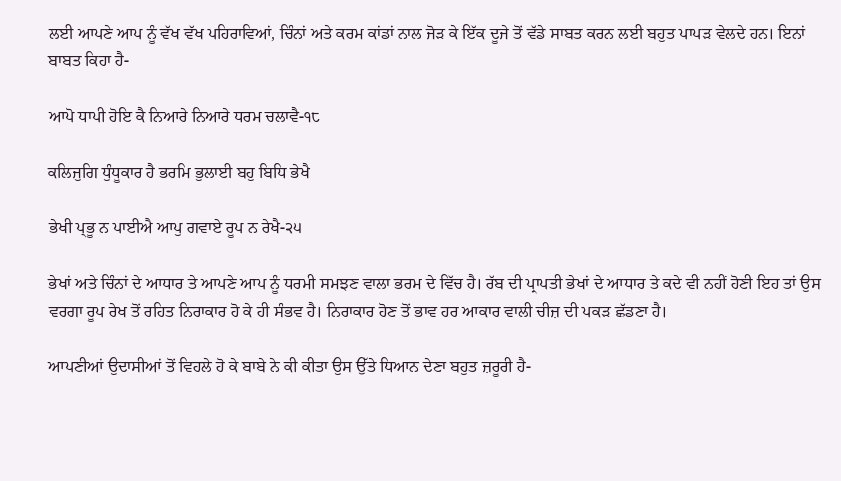ਲਈ ਆਪਣੇ ਆਪ ਨੂੰ ਵੱਖ ਵੱਖ ਪਹਿਰਾਵਿਆਂ, ਚਿੰਨਾਂ ਅਤੇ ਕਰਮ ਕਾਂਡਾਂ ਨਾਲ ਜੋੜ ਕੇ ਇੱਕ ਦੂਜੇ ਤੋਂ ਵੱਡੇ ਸਾਬਤ ਕਰਨ ਲਈ ਬਹੁਤ ਪਾਪੜ ਵੇਲਦੇ ਹਨ। ਇਨਾਂ ਬਾਬਤ ਕਿਹਾ ਹੈ-

ਆਪੋ ਧਾਪੀ ਹੋਇ ਕੈ ਨਿਆਰੇ ਨਿਆਰੇ ਧਰਮ ਚਲਾਵੈ-੧੮

ਕਲਿਜੁਗਿ ਧੁੰਧੂਕਾਰ ਹੈ ਭਰਮਿ ਭੁਲਾਈ ਬਹੁ ਬਿਧਿ ਭੇਖੈ

ਭੇਖੀ ਪ੍ਭੂ ਨ ਪਾਈਐ ਆਪੁ ਗਵਾਏ ਰੂਪ ਨ ਰੇਖੈ-੨੫

ਭੇਖਾਂ ਅਤੇ ਚਿੰਨਾਂ ਦੇ ਆਧਾਰ ਤੇ ਆਪਣੇ ਆਪ ਨੂੰ ਧਰਮੀ ਸਮਝਣ ਵਾਲਾ ਭਰਮ ਦੇ ਵਿੱਚ ਹੈ। ਰੱਬ ਦੀ ਪ੍ਰਾਪਤੀ ਭੇਖਾਂ ਦੇ ਆਧਾਰ ਤੇ ਕਦੇ ਵੀ ਨਹੀਂ ਹੋਣੀ ਇਹ ਤਾਂ ਉਸ ਵਰਗਾ ਰੂਪ ਰੇਖ ਤੋਂ ਰਹਿਤ ਨਿਰਾਕਾਰ ਹੋ ਕੇ ਹੀ ਸੰਭਵ ਹੈ। ਨਿਰਾਕਾਰ ਹੋਣ ਤੋਂ ਭਾਵ ਹਰ ਆਕਾਰ ਵਾਲੀ ਚੀਜ਼ ਦੀ ਪਕੜ ਛੱਡਣਾ ਹੈ।

ਆਪਣੀਆਂ ਉਦਾਸੀਆਂ ਤੋਂ ਵਿਹਲੇ ਹੋ ਕੇ ਬਾਬੇ ਨੇ ਕੀ ਕੀਤਾ ਉਸ ਉੱਤੇ ਧਿਆਨ ਦੇਣਾ ਬਹੁਤ ਜ਼ਰੂਰੀ ਹੈ-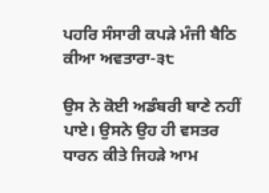ਪਹਰਿ ਸੰਸਾਰੀ ਕਪੜੇ ਮੰਜੀ ਬੈਠਿ ਕੀਆ ਅਵਤਾਰਾ-੩੮

ਉਸ ਨੇ ਕੋਈ ਅਡੰਬਰੀ ਬਾਣੇ ਨਹੀਂ ਪਾਏ। ਉਸਨੇ ਉਹ ਹੀ ਵਸਤਰ ਧਾਰਨ ਕੀਤੇ ਜਿਹੜੇ ਆਮ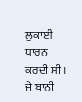ਲੁਕਾਈ ਧਾਰਨ ਕਰਦੀ ਸੀ। ਜੇ ਬਾਨੀ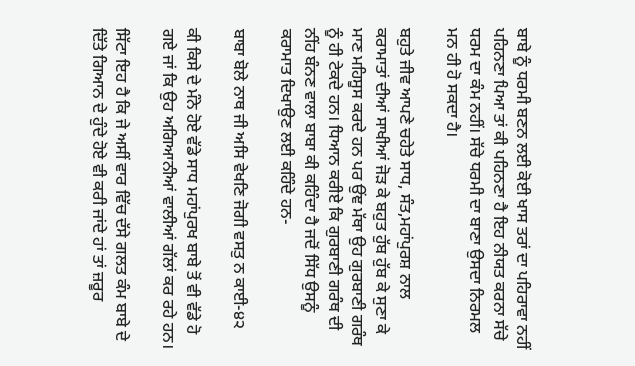ਬਾਬੇ ਨੂੰ ਧਰਮੀ ਬਣਨ ਲਈ ਕੋਈ ਖਾਸ ਤਰਾਂ ਦਾ ਪਹਿਰਾਵਾ ਨਹੀਂ ਪਹਿਨਣਾ ਪਿਆ ਤਾਂ ਕੀ ਪਹਿਨਣਾ ਹੈ ਇਹ ਨੀਯਤ ਕਰਨਾ ਸੱਚੇ ਧਰਮ ਦਾ ਕੰਮ ਨਹੀਂ। ਸੱਚੇ ਧਰਮੀ ਦਾ ਬਾਣਾ ਉਸਦਾ ਨਿਰਮਲ ਮਨ ਹੀ ਹੋ ਸਕਦਾ ਹੈ।

ਬਹੁਤੇ ਜੀਵ ਆਪਣੇ ਚਹੇਤੇ ਸਾਧ, ਸੰਤ,ਮਹਾਂਪੁਰਸ਼ ਨਾਲ ਕਰਾਮਾਤਾਂ ਦੀਆਂ ਸਾਖੀਆਂ ਜੋੜ ਕੇ ਬਹੁਤ ਹੁੱਬ ਹੁੱਬ ਕੇ ਸੁਣਾ ਕੇ ਮਾਣ ਮਹਿਸੂਸ ਕਰਦੇ ਹਨ ਪਰ ਉਂਞ ਮੱਥਾ ਉਹ ਗੁਰਬਾਣੀ ਗਰੰਥ ਨੂੰ ਹੀ ਟੇਕਦੇ ਹਨ। ਧਿਆਨ ਕਰੀਏ ਕਿ ਗੁਰਬਾਣੀ ਗਰੰਥ ਦੀ ਨੀਂਹ ਬੰਨਣ ਵਾਲਾ ਬਾਬਾ ਕੀ ਕਹਿੰਦਾ ਹੈ ਜਦੋਂ ਸਿੱਧ ਉਸਨੂੰ ਕਰਾਮਾਤ ਦਿਖਾਉਣ ਲਈ ਕਹਿੰਦੇ ਹਨ-

ਬਾਬਾ ਬੋਲੇ ਨਾਥ ਜੀ ਅਸਿ ਵੇਖਣਿ ਜੋਗੀ ਵਸਤੁ ਨ ਕਾਈ-੪੨

ਕੀ ਕਿਸੇ ਦੇ ਮੰਨੇ ਹੋਏ ਵੱਡੇ ਸਾਧ ਮਹਾਂਪੁਰਖ ਬਾਬੇ ਤੋਂ ਵੀ ਵੱਡੇ ਹੋ ਗਏ ਜਾਂ ਕਿ ਉਹ ਅਗਿਆਨੀਆਂ ਵਾਲੀਆਂ ਗੱਲਾਂ ਕਰ ਰਹੇ ਹਨ।

ਸਿੱਟਾ ਇਹ ਹੈ ਕਿ ਜੇ ਅਸੀਂ ਵਾਰ ਵਿੱਚ ਦੱਸੇ ਗਲਤ ਕੰਮ ਬਾਬੇ ਦੇ ਦਿੱਤੇ ਗਿਆਨ ਦੇ ਹੁੰਦੇ ਹੋਏ ਵੀ ਕਰੀ ਜਾਂਦੇ ਹਾਂ ਤਾਂ ਜ਼ਰੂਰ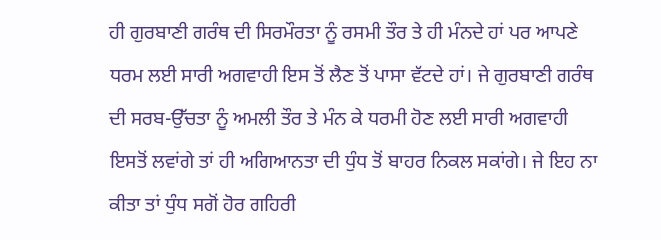ਹੀ ਗੁਰਬਾਣੀ ਗਰੰਥ ਦੀ ਸਿਰਮੌਰਤਾ ਨੂੰ ਰਸਮੀ ਤੌਰ ਤੇ ਹੀ ਮੰਨਦੇ ਹਾਂ ਪਰ ਆਪਣੇ ਧਰਮ ਲਈ ਸਾਰੀ ਅਗਵਾਹੀ ਇਸ ਤੋਂ ਲੈਣ ਤੋਂ ਪਾਸਾ ਵੱਟਦੇ ਹਾਂ। ਜੇ ਗੁਰਬਾਣੀ ਗਰੰਥ ਦੀ ਸਰਬ-ਉੱਚਤਾ ਨੂੰ ਅਮਲੀ ਤੌਰ ਤੇ ਮੰਨ ਕੇ ਧਰਮੀ ਹੋਣ ਲਈ ਸਾਰੀ ਅਗਵਾਹੀ ਇਸਤੋਂ ਲਵਾਂਗੇ ਤਾਂ ਹੀ ਅਗਿਆਨਤਾ ਦੀ ਧੁੰਧ ਤੋਂ ਬਾਹਰ ਨਿਕਲ ਸਕਾਂਗੇ। ਜੇ ਇਹ ਨਾ ਕੀਤਾ ਤਾਂ ਧੁੰਧ ਸਗੋਂ ਹੋਰ ਗਹਿਰੀ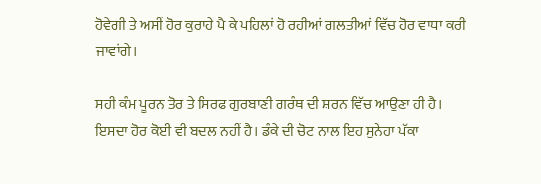ਹੋਵੇਗੀ ਤੇ ਅਸੀਂ ਹੋਰ ਕੁਰਾਹੇ ਪੈ ਕੇ ਪਹਿਲਾਂ ਹੋ ਰਹੀਆਂ ਗਲਤੀਆਂ ਵਿੱਚ ਹੋਰ ਵਾਧਾ ਕਰੀ ਜਾਵਾਂਗੇ।

ਸਹੀ ਕੰਮ ਪੂਰਨ ਤੋਰ ਤੇ ਸਿਰਫ ਗੁਰਬਾਣੀ ਗਰੰਥ ਦੀ ਸ਼ਰਨ ਵਿੱਚ ਆਉਣਾ ਹੀ ਹੈ। ਇਸਦਾ ਹੋਰ ਕੋਈ ਵੀ ਬਦਲ ਨਹੀਂ ਹੈ। ਡੰਕੇ ਦੀ ਚੋਟ ਨਾਲ ਇਹ ਸੁਨੇਹਾ ਪੱਕਾ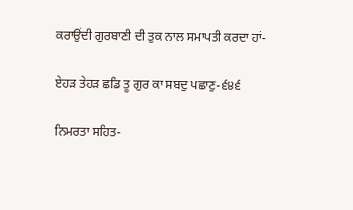ਕਰਾਉਂਦੀ ਗੁਰਬਾਣੀ ਦੀ ਤੁਕ ਨਾਲ ਸਮਾਪਤੀ ਕਰਦਾ ਹਾਂ-

ਏਹੜ ਤੇਹੜ ਛਡਿ ਤੂ ਗੁਰ ਕਾ ਸਬਦੁ ਪਛਾਣੁ-੬੪੬

ਨਿਮਰਤਾ ਸਹਿਤ-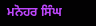ਮਨੋਹਰ ਸਿੰਘ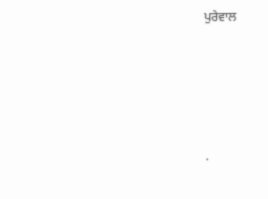ਪੁਰੇਵਾਲ




.